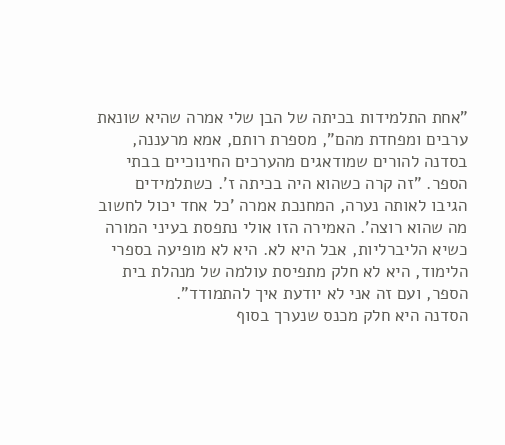"אחת התלמידות בכיתה של הבן שלי אמרה שהיא שונאת ערבים ומפחדת מהם", מספרת רותם, אמא מרעננה, בסדנה להורים שמודאגים מהערכים החינוכיים בבתי הספר. "זה קרה כשהוא היה בכיתה ז'. כשתלמידים הגיבו לאותה נערה, המחנכת אמרה 'כל אחד יכול לחשוב מה שהוא רוצה'. האמירה הזו אולי נתפסת בעיני המורה כשיא הליברליות, אבל היא לא. היא לא מופיעה בספרי הלימוד, היא לא חלק מתפיסת עולמה של מנהלת בית הספר, ועם זה אני לא יודעת איך להתמודד".
הסדנה היא חלק מכנס שנערך בסוף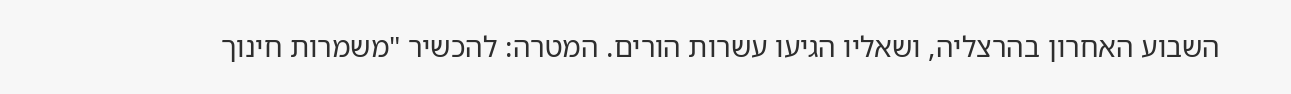השבוע האחרון בהרצליה, ושאליו הגיעו עשרות הורים. המטרה: להכשיר "משמרות חינוך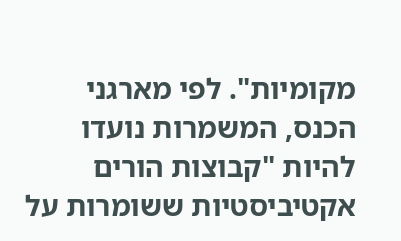מקומיות". לפי מארגני הכנס, המשמרות נועדו להיות "קבוצות הורים אקטיביסטיות ששומרות על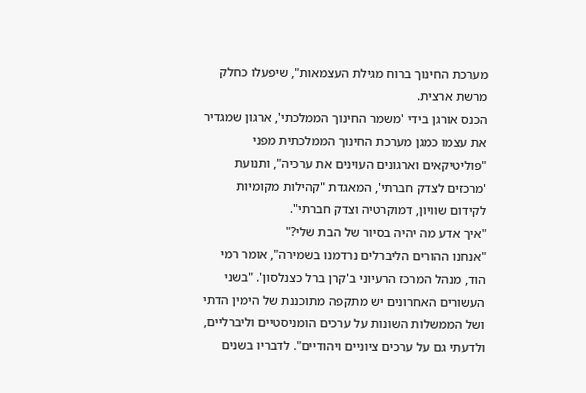מערכת החינוך ברוח מגילת העצמאות", שיפעלו כחלק מרשת ארצית.
הכנס אורגן בידי 'משמר החינוך הממלכתי', ארגון שמגדיר את עצמו כמגן מערכת החינוך הממלכתית מפני "פוליטיקאים וארגונים העוינים את ערכיה", ותנועת 'מרכזים לצדק חברתי', המאגדת "קהילות מקומיות לקידום שוויון, דמוקרטיה וצדק חברתי".
"איך אדע מה יהיה בסיור של הבת שלי?"
"אנחנו ההורים הליברלים נרדמנו בשמירה", אומר רמי הוד, מנהל המרכז הרעיוני ב'קרן ברל כצנלסון'. "בשני העשורים האחרונים יש מתקפה מתוכננת של הימין הדתי ושל הממשלות השונות על ערכים הומניסטיים וליברליים, ולדעתי גם על ערכים ציוניים ויהודיים". לדבריו בשנים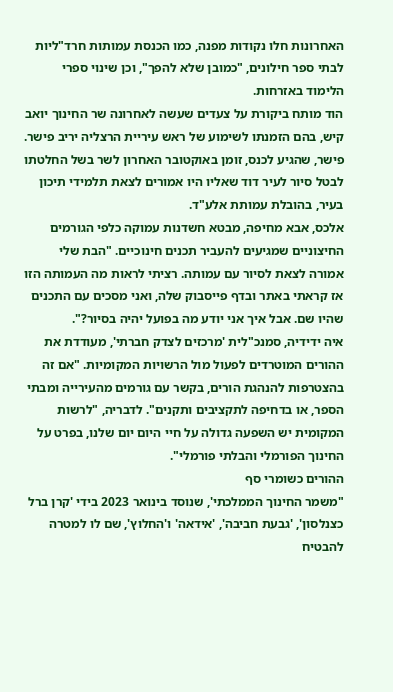האחרונות חלו נקודות מפנה, כמו הכנסת עמותות חרד"ליות לבתי ספר חילונים, "כמובן שלא להפך", וכן שינוי ספרי הלימוד באזרחות.
הוד מותח ביקורת על צעדים שעשה לאחרונה שר החינוך יואב קיש, בהם הזמנתו לשימוע של ראש עיריית הרצליה יריב פישר. פישר, שהגיע לכנס, זומן באוקטובר האחרון לשר בשל החלטתו לבטל סיור לעיר דוד שאליו היו אמורים לצאת תלמידי תיכון בעיר, בהובלת עמותת אלע"ד.
אלכס, אבא מחיפה, מבטא חשדנות עמוקה כלפי הגורמים החיצוניים שמגיעים להעביר תכנים חינוכיים. "הבת שלי אמורה לצאת לסיור עם עמותה. רציתי לראות מה העמותה הזו אז קראתי באתר ובדף פייסבוק שלה, ואני מסכים עם התכנים שהיו שם. אבל איך אני יודע מה בפועל יהיה בסיור?".
איה ידידיה, סמנכ"לית 'מרכזים לצדק חברתי', מעודדת את ההורים המוטרדים לפעול מול הרשויות המקומיות. "אם זה בהצטרפות להנהגת הורים, בקשר עם גורמים מהעירייה ומבתי הספר, או בדחיפה לתקציבים ותקנים". לדבריה, "לרשות המקומית יש השפעה גדולה על חיי היום יום שלנו, בפרט על החינוך הפורמלי והבלתי פורמלי".
ההורים כשומרי סף
"משמר החינוך הממלכתי', שנוסד בינואר 2023 בידי 'קרן ברל כצנלסון', 'גבעת חביבה', 'אידאה' ו'החלוץ', שם לו למטרה להבטיח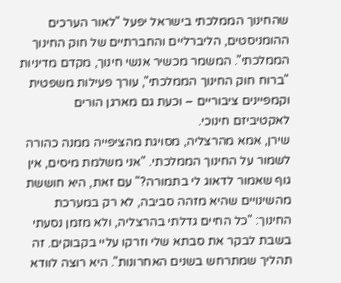שהחינוך הממלכתי בישראל יפעל "לאור הערכים ההומניסטים, הליברליים והחברתיים של חוק החינוך הממלכתי". המשמר מכשיר אנשי חינוך, מקדם מדיניות "ברוח חוק החינוך הממלכתי", עורך פעילות משפטית וקמפיינים ציבוריים – וכעת גם מארגן הורים לאקטיביזם חינוכי.
שירן, אמא מהרצליה, מסויגת מהציפייה ממנה כהורה לשמור על החינוך הממלכתי. "אני משלמת מיסים, אין גוף שאמור לדאוג לי בתמורה?" עם זאת, היא חוששת מהשינויים שהיא מזהה סביבה, לא רק במערכת החינוך: "כל החיים גדלתי בהרצליה, ולא מזמן נסעתי בשבת לבקר את סבתא שלי וזרקו עליי בקבוקים. זה תהליך שמתרחש בשנים האחרונות". היא רוצה לוודא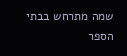שמה מתרחש בבתי הספר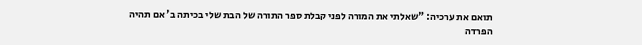תואם את ערכיה: "שאלתי את המורה לפני קבלת ספר התורה של הבת שלי בכיתה ב' אם תהיה הפרדה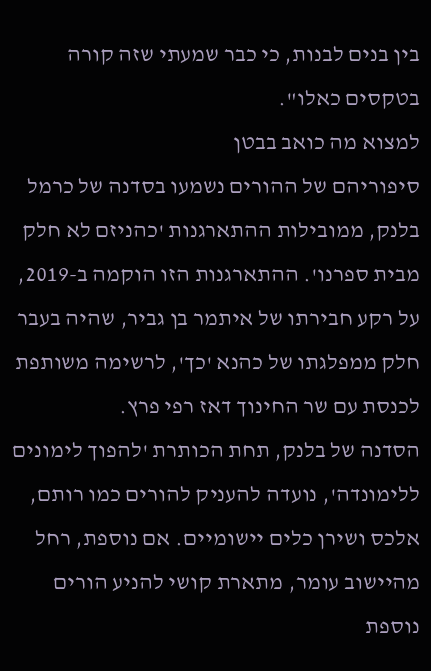בין בנים לבנות, כי כבר שמעתי שזה קורה בטקסים כאלו".
למצוא מה כואב בבטן
סיפוריהם של ההורים נשמעו בסדנה של כרמל בלנק, ממובילות ההתארגנות 'כהניזם לא חלק מבית ספרנו'. ההתארגנות הזו הוקמה ב-2019, על רקע חבירתו של איתמר בן גביר, שהיה בעבר חלק ממפלגתו של כהנא 'כך', לרשימה משותפת לכנסת עם שר החינוך דאז רפי פרץ.
הסדנה של בלנק, תחת הכותרת 'להפוך לימונים ללימונדה', נועדה להעניק להורים כמו רותם, אלכס ושירן כלים יישומיים. אם נוספת, רחל מהיישוב עומר, מתארת קושי להניע הורים נוספת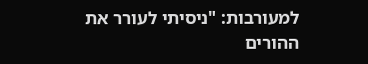למעורבות: "ניסיתי לעורר את ההורים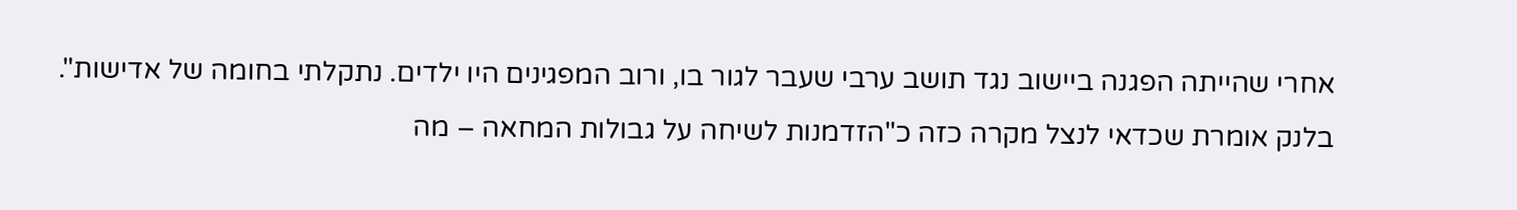אחרי שהייתה הפגנה ביישוב נגד תושב ערבי שעבר לגור בו, ורוב המפגינים היו ילדים. נתקלתי בחומה של אדישות".
בלנק אומרת שכדאי לנצל מקרה כזה כ"הזדמנות לשיחה על גבולות המחאה – מה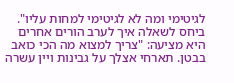לגיטימי ומה לא לגיטימי למחות עליו". ביחס לשאלה איך לערב הורים אחרים היא מציעה: "צריך למצוא מה הכי כואב בבטן. תארחי אצלך על גבינות ויין עשרה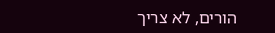הורים, לא צריך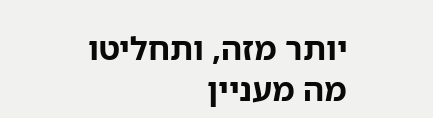יותר מזה, ותחליטו מה מעניין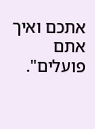אתכם ואיך אתם פועלים".